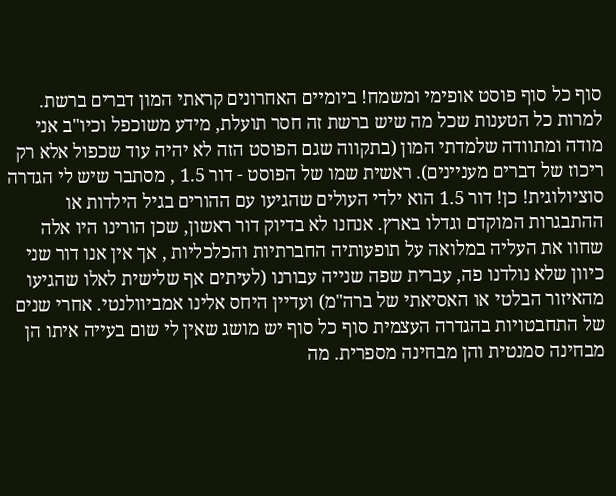סוף כל סוף פוסט אופימי ומשמח! ביומיים האחרונים קראתי המון דברים ברשת. למרות כל הטענות שכל מה שיש ברשת זה חסר תועלת, מידע משוכפל וכיו"ב אני מודה ומתוודה שלמדתי המון (בתקווה שגם הפוסט הזה לא יהיה עוד שכפול אלא רק ריכוז של דברים מעניינים). ראשית שמו של הפוסט - דור 1.5 , מסתבר שיש לי הגדרה סוציולוגית! כן! דור 1.5 הוא ילדי העולים שהגיעו עם ההורים בגיל הילדות או ההתבגרות המוקדם וגדלו בארץ. אנחנו לא בדיוק דור ראשון, שכן הורינו היו אלה שחוו את העליה במלואה על תופעותיה החברתיות והכלכליות , אך אין אנו דור שני כיוון שלא נולדנו פה, עברית שפה שנייה עבורנו (לעיתים אף שלישית לאלו שהגיעו מהאיזור הבלטי או האסיאתי של ברה"מ) ועדיין היחס אלינו אמביוולנטי. אחרי שנים של התחבטויות בהגדרה העצמית סוף כל סוף יש מושג שאין לי שום בעייה איתו הן מבחינה סמנטית והן מבחינה מספרית. מה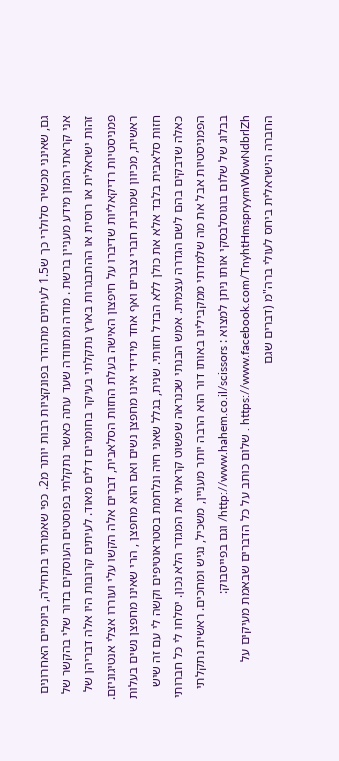גם, שאינני מכשיר סלולרי כך ש1.5 לעיתים מתהדר בפונקציות רבות יותר מ2. כפי שאמרתי בתחילה, ביומיים האחרונים אני קראתי המון מידע מעניין ברשת . מודה ומתוודה שעד עתה כאשר נתקלתי בפוסטים העוסקים בדור שלי בהקשר של זהות ישראלית או רוסית או ההתבגרות בארץ נתקלתי בעיקר בחומרים דלים מאוד. לעיתים קרובות היו אלה דבריהן של פמניסטיות רדיקאליות שדיברו על חיפצון האישה בעלת החזות הסלאבית, דברים אלה הקשו עלי ועוררו אצלי אנטיגוניזם. ראשית, מכיוון שמרבית חברי צברים ואף אחד מידידי אינו מחפצן נשים ואם הוא מחפצן , הרי שאינו מחפצן נשים בעלות חזות סלאבית בלבד אלא את כולן ללא הבדל חזותי. שנית, בגלל שאני חיה ונלחמת בסטראוטיפים וקשה לי עם זה שיש כאלה שדבקים בהם לשם הגדרה עצמית. אמש הבנתי שכנראה שפשוט קראתי את המגדר הלא נכון. יסלחו לי כל חברותי הפמניסטיות אבל את מה שלמדתי ממקבילינו באותו דור הוא הרבה יותר מעניין, משכיל, נגיש ומחכים. ראשית נתקלתי בבלוג של שלום בוגוסלבסקי אותו ניתן למצוא : http://www.hahem.co.il/scissors/ וגם בפייסבוק: https://www.facebook.com/TnyhtHmspryymWbwNdbrlZh . שלום כותב על כל הדברים שבאמת מעיקים על החברה הישראלית ביחס לעולי ברה"מ (דברים שגם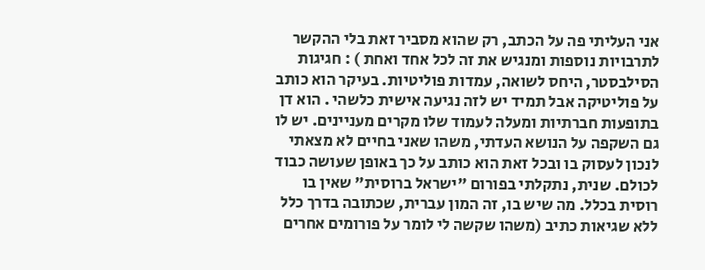אני העליתי פה על הכתב, רק שהוא מסביר זאת בלי ההקשר לתרבויות נוספות ומנגיש את זה לכל אחד ואחת ) : חגיגות הסילבסטר, היחס לשואה, עמדות פוליטיות. בעיקר הוא כותב על פוליטיקה אבל תמיד יש לזה נגיעה אישית כלשהי . הוא דן בתופעות חברתיות ומעלה לעמוד שלו מקרים מעניינים. יש לו גם השקפה על הנושא העדתי, משהו שאני בחיים לא מצאתי לנכון לעסוק בו ובכל זאת הוא כותב על כך באופן שעושה כבוד לכולם. שנית, נתקלתי בפורום "ישראל ברוסית" שאין בו רוסית בכלל. מה שיש בו, זה המון עברית, שכתובה בדרך כלל ללא שגיאות כתיב (משהו שקשה לי לומר על פורומים אחרים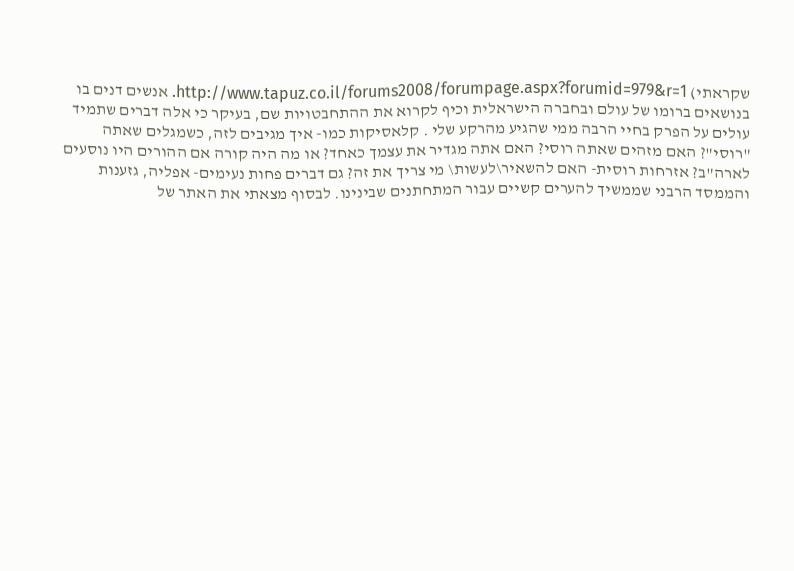שקראתי) http://www.tapuz.co.il/forums2008/forumpage.aspx?forumid=979&r=1. אנשים דנים בו בנושאים ברומו של עולם ובחברה הישראלית וכיף לקרוא את ההתחבטויות שם, בעיקר כי אלה דברים שתמיד עולים על הפרק בחיי הרבה ממי שהגיע מהרקע שלי . קלאסיקות כמו- איך מגיבים לזה, כשמגלים שאתה "רוסי"? האם מזהים שאתה רוסי? האם אתה מגדיר את עצמך כאחד? או מה היה קורה אם ההורים היו נוסעים לארה"ב? אזרחות רוסית- האם להשאיר\לעשות\ מי צריך את זה? גם דברים פחות נעימים- אפליה, גזענות והממסד הרבני שממשיך להערים קשיים עבור המתחתנים שבינינו. לבסוף מצאתי את האתר של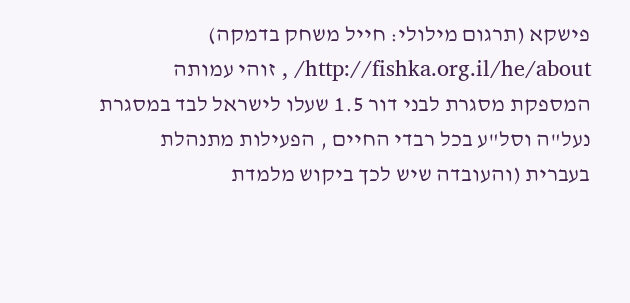פישקא (תרגום מילולי: חייל משחק בדמקה) http://fishka.org.il/he/about/ , זוהי עמותה המספקת מסגרת לבני דור 1.5 שעלו לישראל לבד במסגרת נעל"ה וסל"ע בכל רבדי החיים , הפעילות מתנהלת בעברית (והעובדה שיש לכך ביקוש מלמדת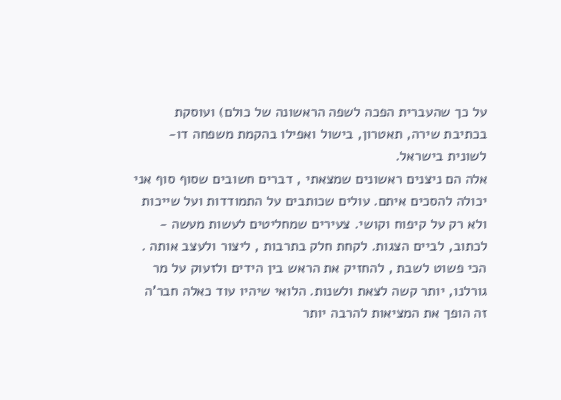על כך שהעברית הפכה לשפה הראשונה של כולם) ועוסקת בכתיבת שירה, תאטרון, בישול ואפילו בהקמת משפחה דו-לשונית בישראל.
אלה הם ניצנים ראשונים שמצאתי , דברים חשובים שסוף סוף אני יכולה להסכים איתם. עולים שכותבים על התמודדות ועל שייכות ולא רק על קיפוח וקושי. צעירים שמחליטים לעשות מעשה - לכתוב, לביים הצגות. לקחת חלק בתרבות , ליצור ולעצב אותה . הכי פשוט לשבת , להחזיק את הראש בין הידים ולזעוק על מר גורלנו, יותר קשה לצאת ולשנות. הלואי שיהיו עוד כאלה חבר'ה זה הופך את המציאות להרבה יותר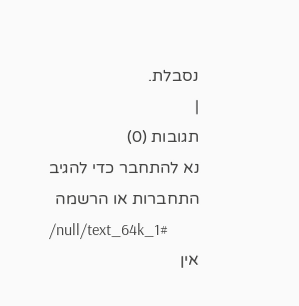נסבלת.
|
תגובות (0)
נא להתחבר כדי להגיב
התחברות או הרשמה
/null/text_64k_1#
אין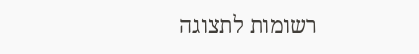רשומות לתצוגה